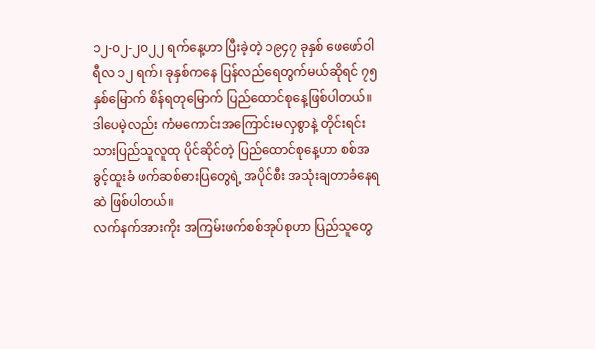၁၂-၀၂-၂၀၂၂ ရက်နေ့ဟာ ပြီးခဲ့တဲ့ ၁၉၄၇ ခုနှစ် ဖေဖော်ဝါရီလ ၁၂ ရက်၊ ခုနှစ်ကနေ ပြန်လည်ရေတွက်မယ်ဆိုရင် ၇၅ နှစ်မြောက် စိန်ရတုမြောက် ပြည်ထောင်စုနေ့ဖြစ်ပါတယ်။
ဒါပေမဲ့လည်း ကံမကောင်းအကြောင်းမလှစွာနဲ့ တိုင်းရင်းသားပြည်သူလူထု ပိုင်ဆိုင်တဲ့ ပြည်ထောင်စုနေ့ဟာ စစ်အခွင့်ထူးခံ ဖက်ဆစ်ဓားပြတွေရဲ့ အပိုင်စီး အသုံးချတာခံနေရဆဲ ဖြစ်ပါတယ်။
လက်နက်အားကိုး အကြမ်းဖက်စစ်အုပ်စုဟာ ပြည်သူတွေ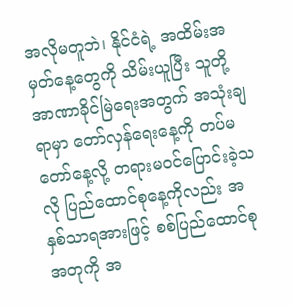အလိုမတူဘဲ၊ နိုင်ငံရဲ့ အထိမ်းအမှတ်နေ့တွေကို သိမ်းယူပြီး သူတို့အာဏာခိုင်မြဲရေးအတွက် အသုံးချရာမှာ တော်လှန်ရေးနေ့ကို တပ်မတော်နေ့လို့ တရားမဝင်ပြောင်းခဲ့သလို ပြည်ထောင်စုနေ့ကိုလည်း အနှစ်သာရအားဖြင့် စစ်ပြည်ထောင်စုအတုကို အ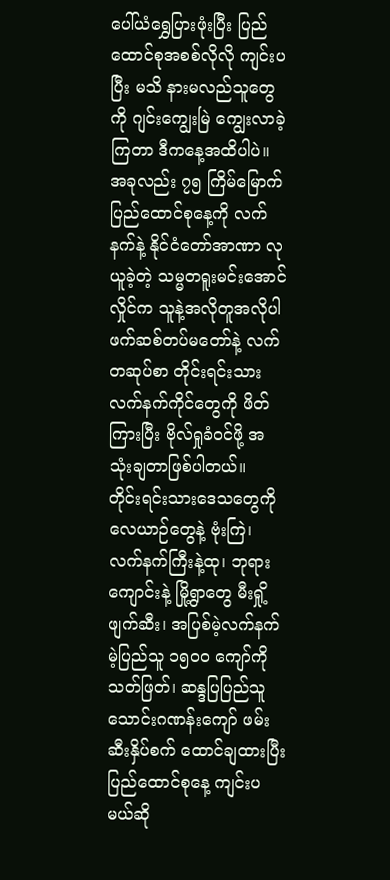ပေါ်ယံရွှေပြားဖုံးပြီး ပြည်ထောင်စုအစစ်လိုလို ကျင်းပပြီး မသိ နားမလည်သူတွေကို ဂျင်းကျွေးမြဲ ကျွေးလာခဲ့ကြတာ ဒီကနေ့အထိပါပဲ။
အခုလည်း ၇၅ ကြိမ်မြောက် ပြည်ထောင်စုနေ့ကို လက်နက်နဲ့ နိုင်ငံတော်အာဏာ လုယူခဲ့တဲ့ သမ္မတရူးမင်းအောင်လှိုင်က သူနဲ့အလိုတူအလိုပါ ဖက်ဆစ်တပ်မတော်နဲ့ လက်တဆုပ်စာ တိုင်းရင်းသားလက်နက်ကိုင်တွေကို ဖိတ်ကြားပြီး ဗိုလ်ရှုခံဝင်ဖို့ အသုံးချတာဖြစ်ပါတယ်။
တိုင်းရင်းသားဒေသတွေကို လေယာဉ်တွေနဲ့ ဗုံးကြဲ၊ လက်နက်ကြီးနဲ့ထု၊ ဘုရားကျောင်းနဲ့ မြို့ရွာတွေ မီးရှို့ဖျက်ဆီး၊ အပြစ်မဲ့လက်နက်မဲ့ပြည်သူ ၁၅၀၀ ကျော်ကို သတ်ဖြတ်၊ ဆန္ဒပြပြည်သူ သောင်းဂဏန်းကျော် ဖမ်းဆီးနှိပ်စက် ထောင်ချထားပြီး ပြည်ထောင်စုနေ့ ကျင်းပမယ်ဆို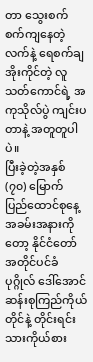တာ သွေးစက်စက်ကျနေတဲ့လက်နဲ့ ရေစက်ချအိုးကိုင်တဲ့ လူသတ်ကောင်ရဲ့ အကုသိုလ်ပွဲ ကျင်းပတာနဲ့ အတူတူပါပဲ။
ပြီးခဲ့တဲ့အနှစ် (၇၀) မြောက် ပြည်ထောင်စုနေ့အခမ်းအနားကိုတော့ နိုင်ငံတော်အတိုင်ပင်ခံပုဂ္ဂိုလ် ဒေါ်အောင်ဆန်းစုကြည်ကိုယ်တိုင်နဲ့ တိုင်းရင်းသားကိုယ်စား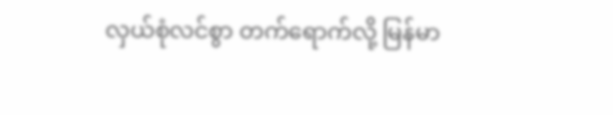လှယ်စုံလင်စွာ တက်ရောက်လို့ မြန်မာ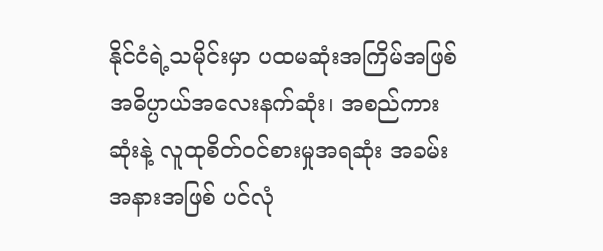နိုင်ငံရဲ့သမိုင်းမှာ ပထမဆုံးအကြိမ်အဖြစ် အဓိပ္ပာယ်အလေးနက်ဆုံး၊ အစည်ကားဆုံးနဲ့ လူထုစိတ်ဝင်စားမှုအရဆုံး အခမ်းအနားအဖြစ် ပင်လုံ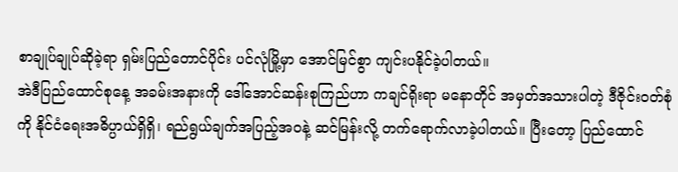စာချုပ်ချုပ်ဆိုခဲ့ရာ ရှမ်းပြည်တောင်ပိုင်း ပင်လုံမြို့မှာ အောင်မြင်စွာ ကျင်းပနိုင်ခဲ့ပါတယ်။
အဲဒီပြည်ထောင်စုနေ့ အခမ်းအနားကို ဒေါ်အောင်ဆန်းစုကြည်ဟာ ကချင်ရိုးရာ မနောတိုင် အမှတ်အသားပါတဲ့ ဒီဇိုင်းဝတ်စုံကို နိုင်ငံရေးအဓိပ္ပာယ်ရှိရှိ၊ ရည်ရွယ်ချက်အပြည့်အ၀နဲ့ ဆင်မြန်းလို့ တက်ရောက်လာခဲ့ပါတယ်။ ပြီးတော့ ပြည်ထောင်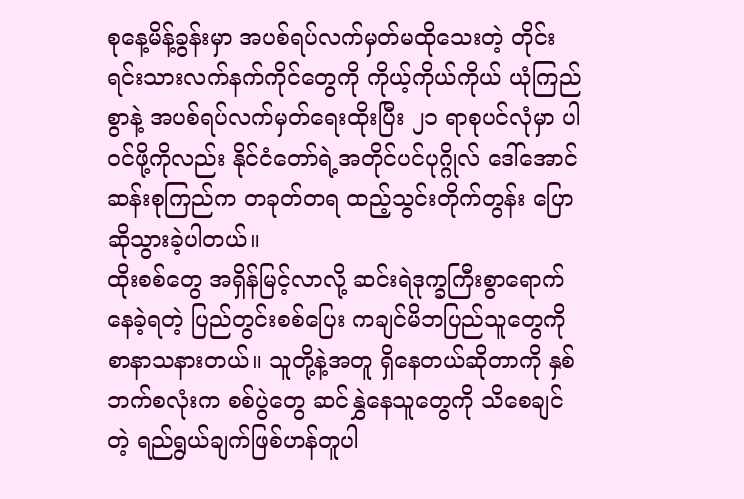စုနေ့မိန့်ခွန်းမှာ အပစ်ရပ်လက်မှတ်မထိုသေးတဲ့ တိုင်းရင်းသားလက်နက်ကိုင်တွေကို ကိုယ့်ကိုယ်ကိုယ် ယုံကြည်စွာနဲ့ အပစ်ရပ်လက်မှတ်ရေးထိုးပြီး ၂၁ ရာစုပင်လုံမှာ ပါ၀င်ဖို့ကိုလည်း နိုင်ငံတော်ရဲ့အတိုင်ပင်ပုဂ္ဂိုလ် ဒေါ်အောင်ဆန်းစုကြည်က တခုတ်တရ ထည့်သွင်းတိုက်တွန်း ပြောဆိုသွားခဲ့ပါတယ်။
ထိုးစစ်တွေ အရှိန်မြင့်လာလို့ ဆင်းရဲဒုက္ခကြီးစွာရောက်နေခဲ့ရတဲ့ ပြည်တွင်းစစ်ပြေး ကချင်မိဘပြည်သူတွေကို စာနာသနားတယ်။ သူတို့နဲ့အတူ ရှိနေတယ်ဆိုတာကို နှစ်ဘက်စလုံးက စစ်ပွဲတွေ ဆင်နွှဲနေသူတွေကို သိစေချင်တဲ့ ရည်ရွယ်ချက်ဖြစ်ဟန်တူပါ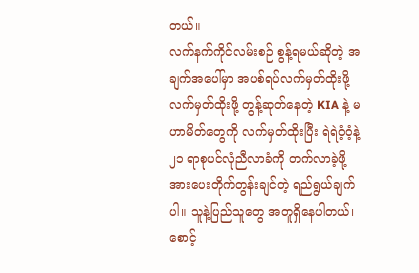တယ်။
လက်နက်ကိုင်လမ်းစဉ် စွန့်ရမယ်ဆိုတဲ့ အချက်အပေါ်မှာ အပစ်ရပ်လက်မှတ်ထိုးဖို့ လက်မှတ်ထိုးဖို့ တွန့်ဆုတ်နေတဲ့ KIA နဲ့ မဟာမိတ်တွေကို လက်မှတ်ထိုးပြီး ရဲရဲဝံ့ဝံ့နဲ့ ၂၁ ရာစုပင်လုံညီလာခံကို တက်လာခဲ့ဖို့ အားပေးတိုက်တွန်းချင်တဲ့ ရည်ရွယ်ချက်ပါ။ သူနဲ့ပြည်သူတွေ အတူရှိနေပါတယ်၊ စောင့်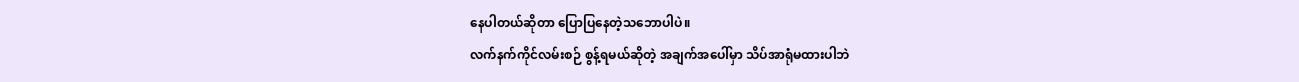နေပါတယ်ဆိုတာ ပြောပြနေတဲ့သဘောပါပဲ။
လက်နက်ကိုင်လမ်းစဉ် စွန့်ရမယ်ဆိုတဲ့ အချက်အပေါ်မှာ သိပ်အာရုံမထားပါဘဲ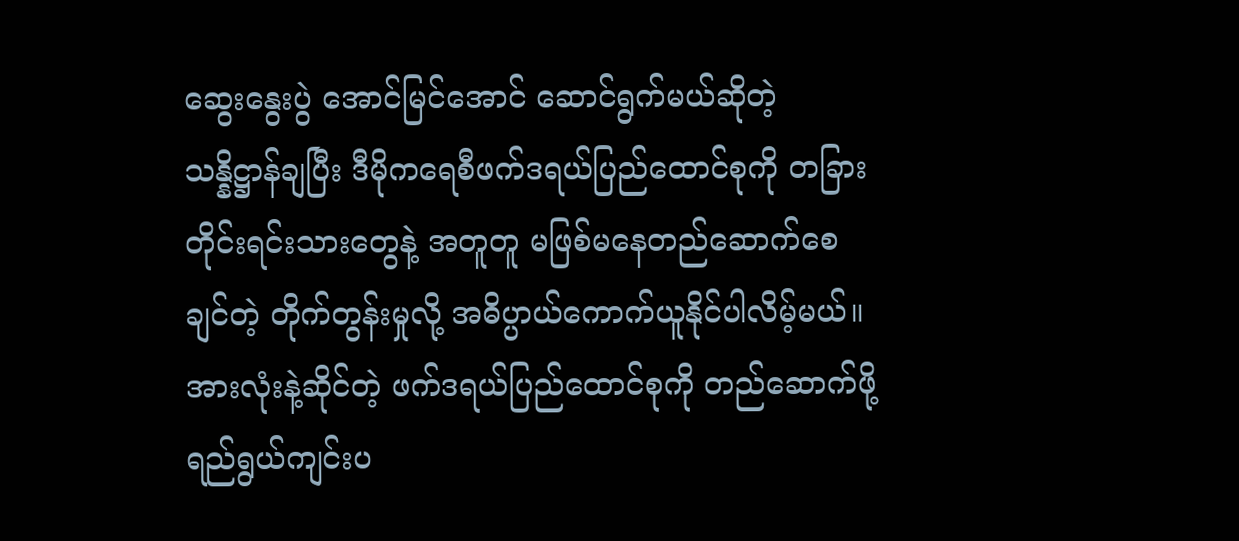ဆွေးနွေးပွဲ အောင်မြင်အောင် ဆောင်ရွက်မယ်ဆိုတဲ့ သန္နိဋ္ဌာန်ချပြီး ဒီမိုကရေစီဖက်ဒရယ်ပြည်ထောင်စုကို တခြားတိုင်းရင်းသားတွေနဲ့ အတူတူ မဖြစ်မနေတည်ဆောက်စေချင်တဲ့ တိုက်တွန်းမှုလို့ အဓိပ္ပာယ်ကောက်ယူနိုင်ပါလိမ့်မယ်။
အားလုံးနဲ့ဆိုင်တဲ့ ဖက်ဒရယ်ပြည်ထောင်စုကို တည်ဆောက်ဖို့ ရည်ရွယ်ကျင်းပ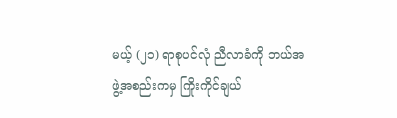မယ့် (၂၁) ရာစုပင်လုံ ညီလာခံကို ဘယ်အဖွဲ့အစည်းကမှ ကြိုးကိုင်ချယ်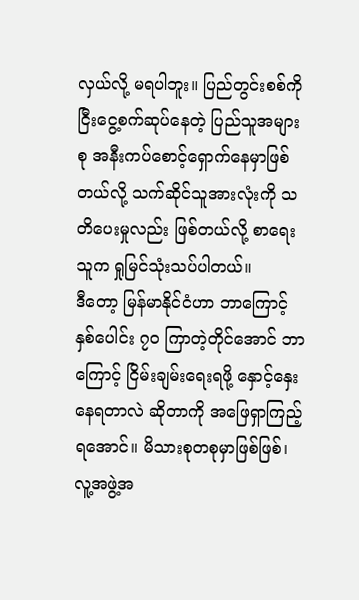လှယ်လို့ မရပါဘူး။ ပြည်တွင်းစစ်ကို ငြီးငွေ့စက်ဆုပ်နေတဲ့ ပြည်သူအများစု အနီးကပ်စောင့်ရှောက်နေမှာဖြစ်တယ်လို့ သက်ဆိုင်သူအားလုံးကို သတိပေးမှုလည်း ဖြစ်တယ်လို့ စာရေးသူက ရှုမြင်သုံးသပ်ပါတယ်။
ဒီတော့ မြန်မာနိုင်ငံဟာ ဘာကြောင့် နှစ်ပေါင်း ၇၀ ကြာတဲ့တိုင်အောင် ဘာကြောင့် ငြိမ်းချမ်းရေးရဖို့ နှောင့်နှေးနေရတာလဲ ဆိုတာကို အဖြေရှာကြည့်ရအောင်။ မိသားစုတစုမှာဖြစ်ဖြစ်၊ လူ့အဖွဲ့အ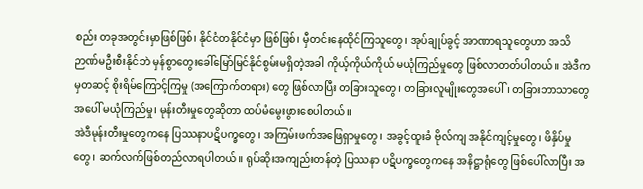စည်း တခုအတွင်းမှာဖြစ်ဖြစ်၊ နိုင်ငံတနိုင်ငံမှာ ဖြစ်ဖြစ်၊ မှီတင်းနေထိုင်ကြသူတွေ၊ အုပ်ချုပ်ခွင့် အာဏာရသူတွေဟာ အသိဉာဏ်မဦးစီးနိုင်ဘဲ မှန်စွာတွေးခေါ်မြော်မြင်နိုင်စွမ်းမရှိတဲ့အခါ ကိုယ့်ကိုယ်ကိုယ် မယုံကြည်မှုတွေ ဖြစ်လာတတ်ပါတယ်။ အဲဒီကမှတဆင့် စိုးရိမ်ကြောင့်ကြမှု (အကြောက်တရား) တွေ ဖြစ်လာပြီး တခြားသူတွေ၊ တခြားလူမျိုးတွေအပေါ်၊ တခြားဘာသာတွေ အပေါ် မယုံကြည်မှု၊ မုန်းတီးမှုတွေဆိုတာ ထပ်မံမွေးဖွားစေပါတယ်။
အဲဒီမုန်းတီးမှုတွေကနေ ပြဿနာပဋိပက္ခတွေ၊ အကြမ်းဖက်အဖြေရှာမှုတွေ၊ အခွင့်ထူးခံ ဗိုလ်ကျ အနိုင်ကျင့်မှုတွေ၊ ဖိနှိပ်မှုတွေ၊ ဆက်လက်ဖြစ်တည်လာရပါတယ်။ ရုပ်ဆိုးအကျည်းတန်တဲ့ ပြဿနာ ပဋိပက္ခတွေကနေ အနိဋ္ဌာရုံတွေ ဖြစ်ပေါ်လာပြီး အ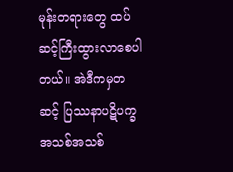မုန်းတရားတွေ ထပ်ဆင့်ကြီးထွားလာစေပါတယ်။ အဲဒီကမှတဆင့် ပြဿနာပဋိပက္ခ အသစ်အသစ်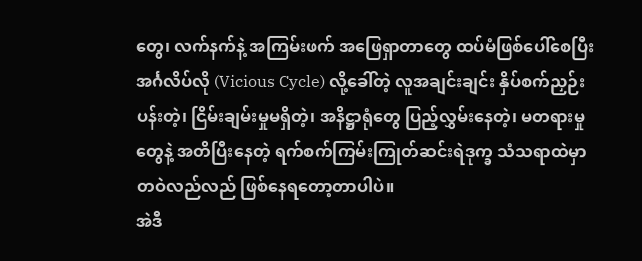တွေ၊ လက်နက်နဲ့ အကြမ်းဖက် အဖြေရှာတာတွေ ထပ်မံဖြစ်ပေါ်စေပြီး အင်္ဂလိပ်လို (Vicious Cycle) လို့ခေါ်တဲ့ လူအချင်းချင်း နှိပ်စက်ညှဉ်းပန်းတဲ့၊ ငြိမ်းချမ်းမှုမရှိတဲ့၊ အနိဋ္ဌာရုံတွေ ပြည့်လွှမ်းနေတဲ့၊ မတရားမှုတွေနဲ့ အတိပြီးနေတဲ့ ရက်စက်ကြမ်းကြုတ်ဆင်းရဲဒုက္ခ သံသရာထဲမှာ တဝဲလည်လည် ဖြစ်နေရတော့တာပါပဲ။
အဲဒီ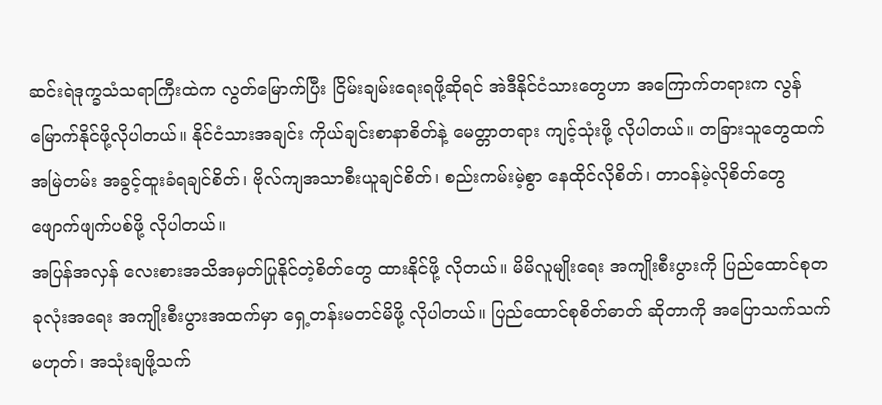ဆင်းရဲဒုက္ခသံသရာကြီးထဲက လွတ်မြောက်ပြီး ငြိမ်းချမ်းရေးရဖို့ဆိုရင် အဲဒီနိုင်ငံသားတွေဟာ အကြောက်တရားက လွန်မြောက်နိုင်ဖို့လိုပါတယ်။ နိုင်ငံသားအချင်း ကိုယ်ချင်းစာနာစိတ်နဲ့ မေတ္တာတရား ကျင့်သုံးဖို့ လိုပါတယ်။ တခြားသူတွေထက် အမြဲတမ်း အခွင့်ထူးခံရချင်စိတ်၊ ဗိုလ်ကျအသာစီးယူချင်စိတ်၊ စည်းကမ်းမဲ့စွာ နေထိုင်လိုစိတ်၊ တာဝန်မဲ့လိုစိတ်တွေ ဖျောက်ဖျက်ပစ်ဖို့ လိုပါတယ်။
အပြန်အလှန် လေးစားအသိအမှတ်ပြုနိုင်တဲ့စိတ်တွေ ထားနိုင်ဖို့ လိုတယ်။ မိမိလူမျိုးရေး အကျိုးစီးပွားကို ပြည်ထောင်စုတခုလုံးအရေး အကျိုးစီးပွားအထက်မှာ ရှေ့တန်းမတင်မိဖို့ လိုပါတယ်။ ပြည်ထောင်စုစိတ်ဓာတ် ဆိုတာကို အပြောသက်သက်မဟုတ်၊ အသုံးချဖို့သက်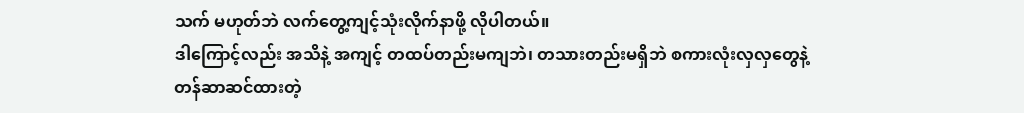သက် မဟုတ်ဘဲ လက်တွေ့ကျင့်သုံးလိုက်နာဖို့ လိုပါတယ်။
ဒါကြောင့်လည်း အသိနဲ့ အကျင့် တထပ်တည်းမကျဘဲ၊ တသားတည်းမရှိဘဲ စကားလုံးလှလှတွေနဲ့ တန်ဆာဆင်ထားတဲ့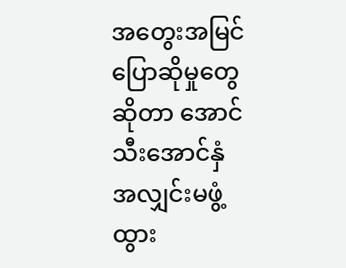အတွေးအမြင် ပြောဆိုမှုတွေဆိုတာ အောင်သီးအောင်နှံ အလျှင်းမဖွံ့ထွား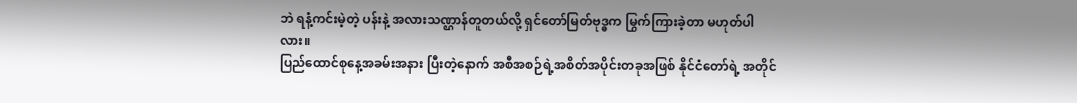ဘဲ ရနံ့ကင်းမဲ့တဲ့ ပန်းနဲ့ အလားသဏ္ဌာန်တူတယ်လို့ ရှင်တော်မြတ်ဗုဒ္ဓက မြွက်ကြားခဲ့တာ မဟုတ်ပါလား။
ပြည်ထောင်စုနေ့အခမ်းအနား ပြီးတဲ့နောက် အစီအစဉ်ရဲ့အစိတ်အပိုင်းတခုအဖြစ် နိုင်ငံတော်ရဲ့ အတိုင်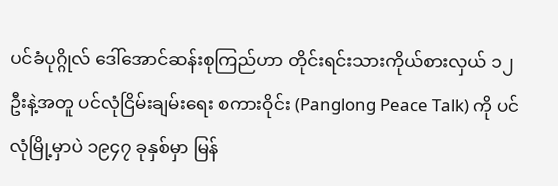ပင်ခံပုဂ္ဂိုလ် ဒေါ်အောင်ဆန်းစုကြည်ဟာ တိုင်းရင်းသားကိုယ်စားလှယ် ၁၂ ဦးနဲ့အတူ ပင်လုံငြိမ်းချမ်းရေး စကားဝိုင်း (Panglong Peace Talk) ကို ပင်လုံမြို့မှာပဲ ၁၉၄၇ ခုနှစ်မှာ မြန်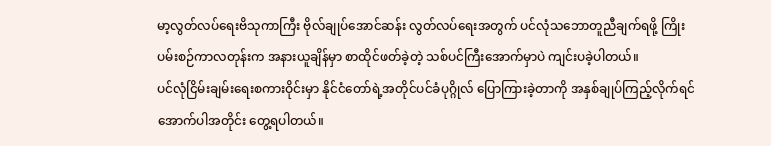မာ့လွတ်လပ်ရေးဗိသုကာကြီး ဗိုလ်ချုပ်အောင်ဆန်း လွတ်လပ်ရေးအတွက် ပင်လုံသဘောတူညီချက်ရဖို့ ကြိုးပမ်းစဉ်ကာလတုန်းက အနားယူချိန်မှာ စာထိုင်ဖတ်ခဲ့တဲ့ သစ်ပင်ကြီးအောက်မှာပဲ ကျင်းပခဲ့ပါတယ်။
ပင်လုံငြိမ်းချမ်းရေးစကားဝိုင်းမှာ နိုင်ငံတော်ရဲ့အတိုင်ပင်ခံပုဂ္ဂိုလ် ပြောကြားခဲ့တာကို အနှစ်ချုပ်ကြည့်လိုက်ရင် အောက်ပါအတိုင်း တွေ့ရပါတယ်။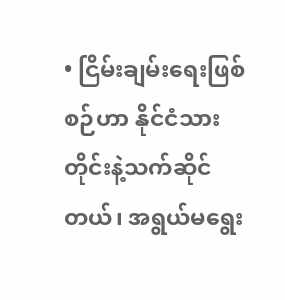• ငြိမ်းချမ်းရေးဖြစ်စဉ်ဟာ နိုင်ငံသားတိုင်းနဲ့သက်ဆိုင်တယ်၊ အရွယ်မရွေး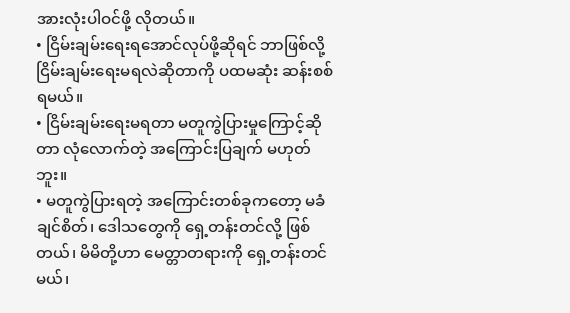အားလုံးပါဝင်ဖို့ လိုတယ်။
• ငြိမ်းချမ်းရေးရအောင်လုပ်ဖို့ဆိုရင် ဘာဖြစ်လို့ ငြိမ်းချမ်းရေးမရလဲဆိုတာကို ပထမဆုံး ဆန်းစစ်ရမယ်။
• ငြိမ်းချမ်းရေးမရတာ မတူကွဲပြားမှုကြောင့်ဆိုတာ လုံလောက်တဲ့ အကြောင်းပြချက် မဟုတ်ဘူး။
• မတူကွဲပြားရတဲ့ အကြောင်းတစ်ခုကတော့ မခံချင်စိတ်၊ ဒေါသတွေကို ရှေ့တန်းတင်လို့ ဖြစ်တယ်၊ မိမိတို့ဟာ မေတ္တာတရားကို ရှေ့တန်းတင်မယ်၊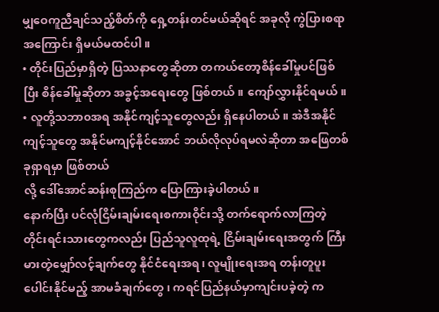မျှဝေကူညီချင်သည့်စိတ်ကို ရှေ့တန်းတင်မယ်ဆိုရင် အခုလို ကွဲပြားစရာအကြောင်း ရှိမယ်မထင်ပါ။
• တိုင်းပြည်မှာရှိတဲ့ ပြဿနာတွေဆိုတာ တကယ်တော့စိန်ခေါ်မှုပင်ဖြစ်ပြီး စိန်ခေါ်မှုဆိုတာ အခွင့်အရေးတွေ ဖြစ်တယ်။ ကျော်လွှားနိုင်ရမယ်။
• လူတို့သဘာ၀အရ အနိုင်ကျင့်သူတွေလည်း ရှိနေပါတယ်။ အဲဒီအနိုင်ကျင့်သူတွေ အနိုင်မကျင့်နိုင်အောင် ဘယ်လိုလုပ်ရမလဲဆိုတာ အဖြေတစ်ခုရှာရမှာ ဖြစ်တယ်
လို့ ဒေါ်အောင်ဆန်းစုကြည်က ပြောကြားခဲ့ပါတယ်။
နောက်ပြီး ပင်လုံငြိမ်းချမ်းရေးစကားဝိုင်းသို့ တက်ရောက်လာကြတဲ့ တိုင်းရင်းသားတွေကလည်း ပြည်သူလူထုရဲ့ ငြိမ်းချမ်းရေးအတွက် ကြီးမားတဲ့မျှော်လင့်ချက်တွေ နိုင်ငံရေးအရ၊ လူမျိုးရေးအရ တန်းတူပူးပေါင်းနိုင်မည့် အာမခံချက်တွေ၊ ကရင်ပြည်နယ်မှာကျင်းပခဲ့တဲ့ က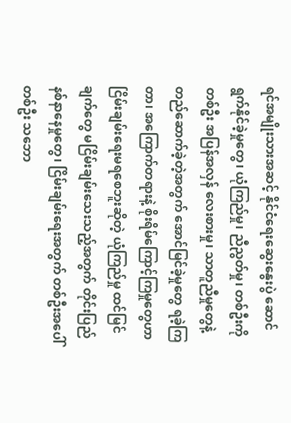ရင်အမျိုးသားအဆင့် နိုင်ငံရေးဆွေးနွေးပွဲ ဆောင်ရွက်နိုင်ခဲ့မှုတွေ၊ ယုံကြည်မှု၊ ညီညွတ်မှု၊ တစ်ဦးကိုတစ်ဦး အပြန်အလှန် လေးစားမှု၊ သာတူညီမှုတွေနဲ့ တည်ဆောက်ခဲ့တဲ့အတွက် အောင်မြင်ခဲ့မှုတွေ ရခဲ့ကြတာ၊ အကြောက်တရားနဲ့ စိုးရိမ်ကြောင့်ကြမှုတွေဟာ ငြိမ်းချမ်းရေးမရစေဘူးဆိုတဲ့ ယုံကြည်မှု ထင်မြင်ချက်တွေ မငြိမ်းချမ်းသေးသည့်အတွက် တိုင်းပြည်နစ်နာနေမှုတွေ၊ ငြိမ်းချမ်းရေးအတွက် တစ်ဦးအပေါ်တစ်ဦး သဘော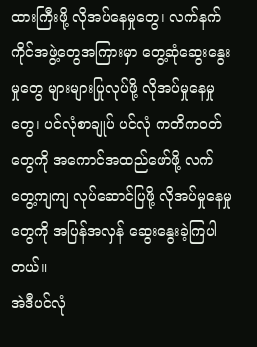ထားကြီးဖို့ လိုအပ်နေမှုတွေ၊ လက်နက်ကိုင်အဖွဲ့တွေအကြားမှာ တွေ့ဆုံဆွေးနွေးမှုတွေ များများပြုလုပ်ဖို့ လိုအပ်မှုနေမှုတွေ၊ ပင်လုံစာချုပ် ပင်လုံ ကတိကဝတ်တွေကို အကောင်အထည်ဖော်ဖို့ လက်တွေ့ကျကျ လုပ်ဆောင်ပြဖို့ လိုအပ်မှုနေမှုတွေကို အပြန်အလှန် ဆွေးနွေးခဲ့ကြပါတယ်။
အဲဒီပင်လုံ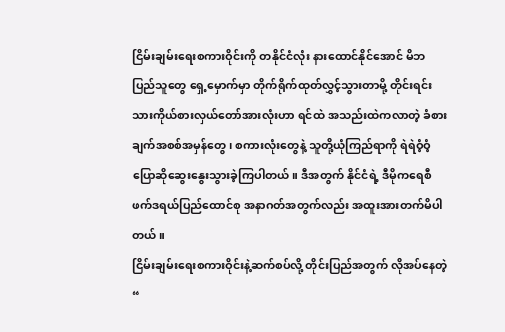ငြိမ်းချမ်းရေးစကားဝိုင်းကို တနိုင်ငံလုံး နားထောင်နိုင်အောင် မိဘပြည်သူတွေ ရှေ့မှောက်မှာ တိုက်ရိုက်ထုတ်လွှင့်သွားတာမို့ တိုင်းရင်းသားကိုယ်စားလှယ်တော်အားလုံးဟာ ရင်ထဲ အသည်းထဲကလာတဲ့ ခံစားချက်အစစ်အမှန်တွေ၊ စကားလုံးတွေနဲ့ သူတို့ယုံကြည်ရာကို ရဲရဲဝံ့ဝံ့ ပြောဆိုဆွေးနွေးသွားခဲ့ကြပါတယ်။ ဒီအတွက် နိုင်ငံရဲ့ ဒီမိုကရေစီ ဖက်ဒရယ်ပြည်ထောင်စု အနာဂတ်အတွက်လည်း အထူးအားတက်မိပါတယ်။
ငြိမ်းချမ်းရေးစကားဝိုင်းနဲ့ဆက်စပ်လို့ တိုင်းပြည်အတွက် လိုအပ်နေတဲ့“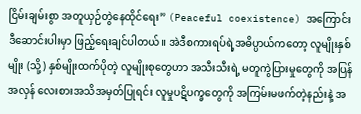ငြိမ်းချမ်းစွာ အတူယှဉ်တွဲနေထိုင်ရေး” (Peaceful coexistence) အကြောင်း ဒီဆောင်းပါးမှာ ဖြည့်ရေးချင်ပါတယ်။ အဲဒီစကားရပ်ရဲ့အဓိပ္ပာယ်ကတော့ လူမျိုးနှစ်မျိုး (သို့) နှစ်မျိုးထက်ပိုတဲ့ လူမျိုးစုတွေဟာ အသီးသီးရဲ့ မတူကွဲပြားမှုတွေကို အပြန်အလှန် လေးစားအသိအမှတ်ပြုရင်း လူမှုပဋိပက္ခတွေကို အကြမ်းမဖက်တဲ့နည်းနဲ့ အ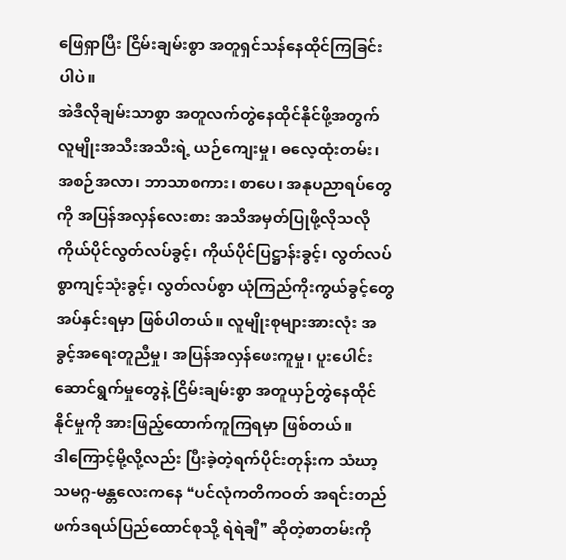ဖြေရှာပြီး ငြိမ်းချမ်းစွာ အတူရှင်သန်နေထိုင်ကြခြင်း ပါပဲ။
အဲဒီလိုချမ်းသာစွာ အတူလက်တွဲနေထိုင်နိုင်ဖို့အတွက် လူမျိုးအသီးအသီးရဲ့ ယဉ်ကျေးမှု၊ ဓလေ့ထုံးတမ်း၊ အစဉ်အလာ၊ ဘာသာစကား၊ စာပေ၊ အနုပညာရပ်တွေကို အပြန်အလှန်လေးစား အသိအမှတ်ပြုဖို့လိုသလို ကိုယ်ပိုင်လွတ်လပ်ခွင့်၊ ကိုယ်ပိုင်ပြဋ္ဌာန်းခွင့်၊ လွတ်လပ်စွာကျင့်သုံးခွင့်၊ လွတ်လပ်စွာ ယုံကြည်ကိုးကွယ်ခွင့်တွေ အပ်နှင်းရမှာ ဖြစ်ပါတယ်။ လူမျိုးစုများအားလုံး အခွင့်အရေးတူညီမှု၊ အပြန်အလှန်ဖေးကူမှု၊ ပူးပေါင်းဆောင်ရွက်မှုတွေနဲ့ ငြိမ်းချမ်းစွာ အတူယှဉ်တွဲနေထိုင်နိုင်မှုကို အားဖြည့်ထောက်ကူကြရမှာ ဖြစ်တယ်။
ဒါကြောင့်မို့လို့လည်း ပြီးခဲ့တဲ့ရက်ပိုင်းတုန်းက သံဃာ့သမဂ္ဂ-မန္တလေးကနေ ❝ပင်လုံကတိကဝတ် အရင်းတည်ဖက်ဒရယ်ပြည်ထောင်စုသို့ ရဲရဲချီ❞ ဆိုတဲ့စာတမ်းကို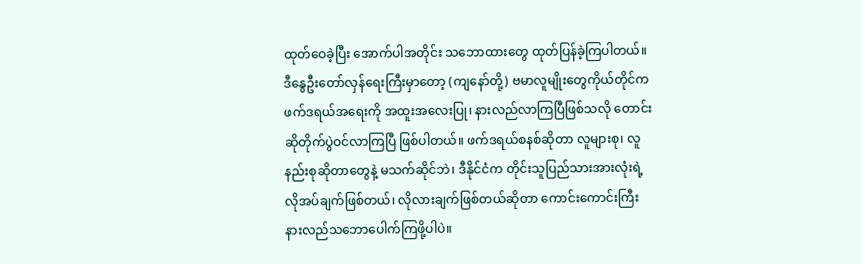ထုတ်ဝေခဲ့ပြီး အောက်ပါအတိုင်း သဘောထားတွေ ထုတ်ပြန်ခဲ့ကြပါတယ်။
ဒီနွေဦးတော်လှန်ရေးကြီးမှာတော့ (ကျနော်တို့) ဗမာလူမျိုးတွေကိုယ်တိုင်က ဖက်ဒရယ်အရေးကို အထူးအလေးပြု၊ နားလည်လာကြပြီဖြစ်သလို တောင်းဆိုတိုက်ပွဲဝင်လာကြပြီ ဖြစ်ပါတယ်။ ဖက်ဒရယ်စနစ်ဆိုတာ လူများစု၊ လူနည်းစုဆိုတာတွေနဲ့ မသက်ဆိုင်ဘဲ၊ ဒီနိုင်ငံက တိုင်းသူပြည်သားအားလုံးရဲ့ လိုအပ်ချက်ဖြစ်တယ်၊ လိုလားချက်ဖြစ်တယ်ဆိုတာ ကောင်းကောင်းကြီး နားလည်သဘောပေါက်ကြဖို့ပါပဲ။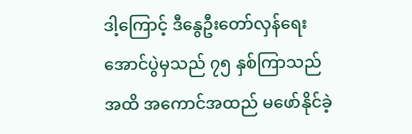ဒါ့ကြောင့် ဒီနွေဦးတော်လှန်ရေး အောင်ပွဲမှသည် ၇၅ နှစ်ကြာသည်အထိ အကောင်အထည် မဖော်နိုင်ခဲ့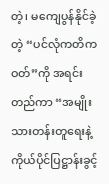တဲ့၊ မကျေပွန်နိုင်ခဲ့တဲ့ “ပင်လုံကတိကဝတ်”ကို အရင်းတည်ကာ “အမျိုးသားတန်းတူရေးနဲ့ ကိုယ်ပိုင်ပြဋ္ဌာန်းခွင့်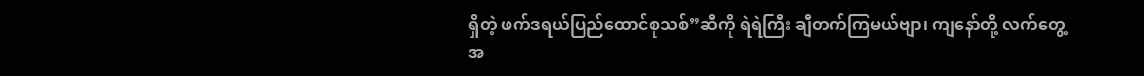ရှိတဲ့ ဖက်ဒရယ်ပြည်ထောင်စုသစ်”ဆီကို ရဲရဲကြီး ချီတက်ကြမယ်ဗျာ၊ ကျနော်တို့ လက်တွေ့အ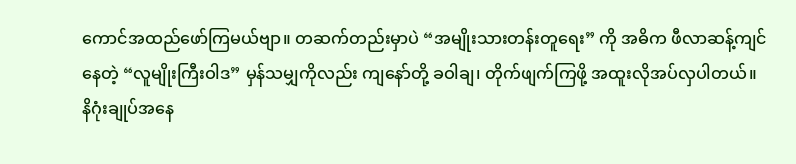ကောင်အထည်ဖော်ကြမယ်ဗျာ။ တဆက်တည်းမှာပဲ “အမျိုးသားတန်းတူရေး” ကို အဓိက ဖီလာဆန့်ကျင်နေတဲ့ “လူမျိုးကြီးဝါဒ” မှန်သမျှကိုလည်း ကျနော်တို့ ခဝါချ၊ တိုက်ဖျက်ကြဖို့ အထူးလိုအပ်လှပါတယ်။
နိဂုံးချုပ်အနေ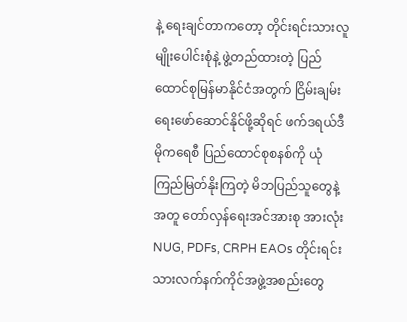နဲ့ ရေးချင်တာကတော့ တိုင်းရင်းသားလူမျိုးပေါင်းစုံနဲ့ ဖွဲ့တည်ထားတဲ့ ပြည်ထောင်စုမြန်မာနိုင်ငံအတွက် ငြိမ်းချမ်းရေးဖော်ဆောင်နိုင်ဖို့ဆိုရင် ဖက်ဒရယ်ဒီမိုကရေစီ ပြည်ထောင်စုစနစ်ကို ယုံကြည်မြတ်နိုးကြတဲ့ မိဘပြည်သူတွေနဲ့အတူ တော်လှန်ရေးအင်အားစု အားလုံး NUG, PDFs, CRPH EAOs တိုင်းရင်းသားလက်နက်ကိုင်အဖွဲ့အစည်းတွေ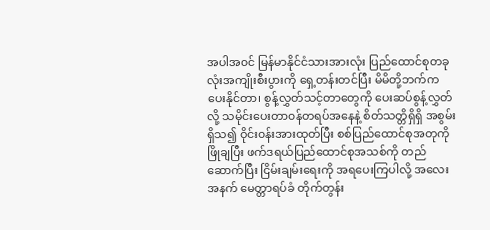အပါအ၀င် မြန်မာနိုင်ငံသားအားလုံး ပြည်ထောင်စုတခုလုံးအကျိုးစီးပွားကို ရှေ့တန်းတင်ပြီး မိမိတို့ဘက်က ပေးနိုင်တာ၊ စွန့်လွှတ်သင့်တာတွေကို ပေးဆပ်စွန့်လွှတ်လို့ သမိုင်းပေးတာ၀န်တရပ်အနေနဲ့ စိတ်သတ္တိရှိရှိ အစွမ်းရှိသ၍ ဝိုင်း၀န်းအားထုတ်ပြီး စစ်ပြည်ထောင်စုအတုကို ဖြိုချပြီး ဖက်ဒရယ်ပြည်ထောင်စုအသစ်ကို တည်ဆောက်ပြီး ငြိမ်းချမ်းရေးကို အရပေးကြပါလို့ အလေးအနက် မေတ္တာရပ်ခံ တိုက်တွန်း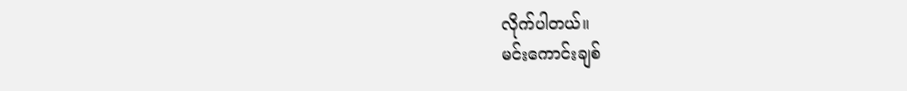လိုက်ပါတယ်။
မင်းကောင်းချစ်